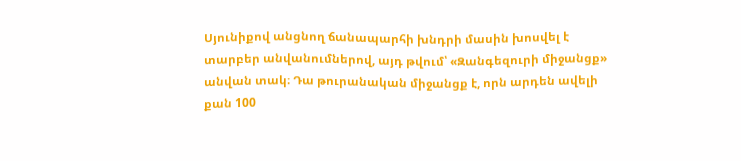Սյունիքով անցնող ճանապարհի խնդրի մասին խոսվել է տարբեր անվանումներով, այդ թվում՝ «Զանգեզուրի միջանցք» անվան տակ։ Դա թուրանական միջանցք է, որն արդեն ավելի քան 100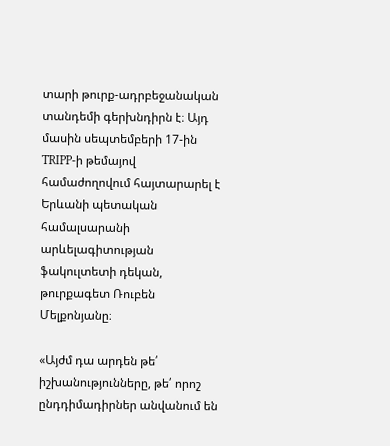տարի թուրք-ադրբեջանական տանդեմի գերխնդիրն է։ Այդ մասին սեպտեմբերի 17-ին TRIPP-ի թեմայով համաժողովում հայտարարել է Երևանի պետական համալսարանի արևելագիտության ֆակուլտետի դեկան, թուրքագետ Ռուբեն Մելքոնյանը։

«Այժմ դա արդեն թե՛ իշխանությունները, թե՛ որոշ ընդդիմադիրներ անվանում են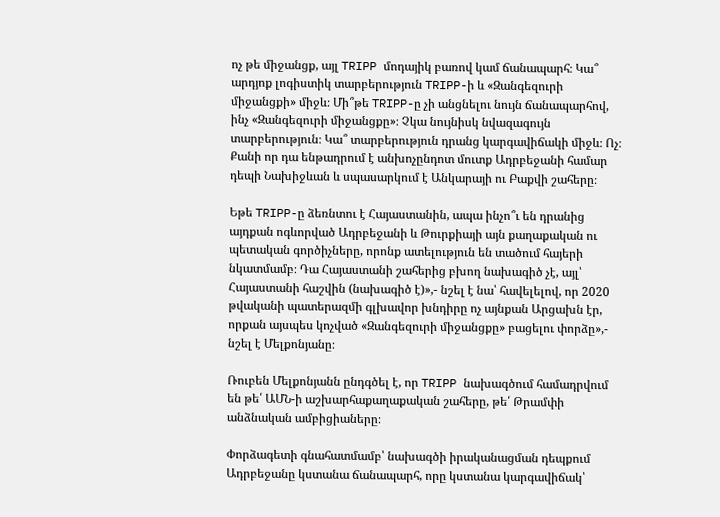ոչ թե միջանցք, այլ TRIPP մոդայիկ բառով կամ ճանապարհ։ Կա՞ արդյոք լոգիստիկ տարբերություն TRIPP-ի և «Զանգեզուրի միջանցքի» միջև։ Մի՞թե TRIPP-ը չի անցնելու նույն ճանապարհով, ինչ «Զանգեզուրի միջանցքը»։ Չկա նույնիսկ նվազագույն տարբերություն։ Կա՞ տարբերություն դրանց կարգավիճակի միջև։ Ոչ։ Քանի որ դա ենթադրում է անխոչընդոտ մուտք Ադրբեջանի համար դեպի Նախիջևան և սպասարկում է Անկարայի ու Բաքվի շահերը։

Եթե TRIPP-ը ձեռնտու է Հայաստանին, ապա ինչո՞ւ են դրանից այդքան ոգևորված Ադրբեջանի և Թուրքիայի այն քաղաքական ու պետական գործիչները, որոնք ատելություն են տածում հայերի նկատմամբ։ Դա Հայաստանի շահերից բխող նախագիծ չէ, այլ՝ Հայաստանի հաշվին (նախագիծ է)»,- նշել է նա՝ հավելելով, որ 2020 թվականի պատերազմի գլխավոր խնդիրը ոչ այնքան Արցախն էր, որքան այսպես կոչված «Զանգեզուրի միջանցքը» բացելու փորձը»,- նշել է Մելքոնյանը։

Ռուբեն Մելքոնյանն ընդգծել է, որ TRIPP նախագծում համադրվում են թե՛ ԱՄՆ-ի աշխարհաքաղաքական շահերը, թե՛ Թրամփի անձնական ամբիցիաները։

Փորձագետի գնահատմամբ՝ նախագծի իրականացման դեպքում Ադրբեջանը կստանա ճանապարհ, որը կստանա կարգավիճակ՝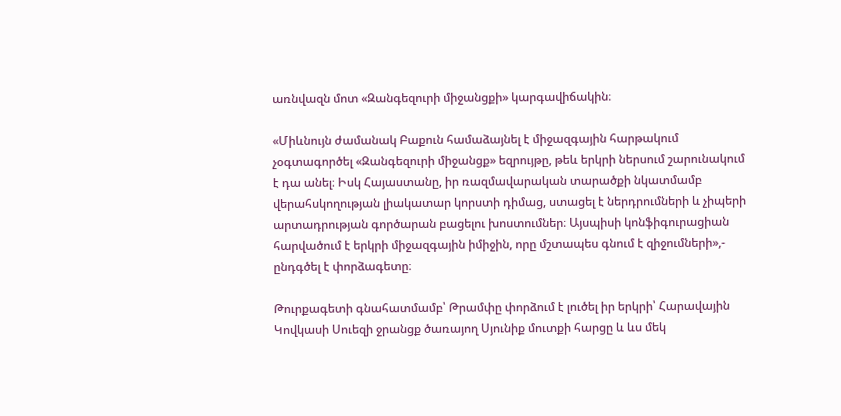առնվազն մոտ «Զանգեզուրի միջանցքի» կարգավիճակին։

«Միևնույն ժամանակ Բաքուն համաձայնել է միջազգային հարթակում չօգտագործել «Զանգեզուրի միջանցք» եզրույթը, թեև երկրի ներսում շարունակում է դա անել։ Իսկ Հայաստանը, իր ռազմավարական տարածքի նկատմամբ վերահսկողության լիակատար կորստի դիմաց, ստացել է ներդրումների և չիպերի արտադրության գործարան բացելու խոստումներ։ Այսպիսի կոնֆիգուրացիան հարվածում է երկրի միջազգային իմիջին, որը մշտապես գնում է զիջումների»,- ընդգծել է փորձագետը։

Թուրքագետի գնահատմամբ՝ Թրամփը փորձում է լուծել իր երկրի՝ Հարավային Կովկասի Սուեզի ջրանցք ծառայող Սյունիք մուտքի հարցը և ևս մեկ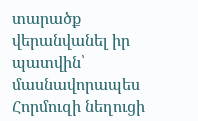տարածք վերանվանել իր պատվին՝ մասնավորապես Հորմուզի նեղուցի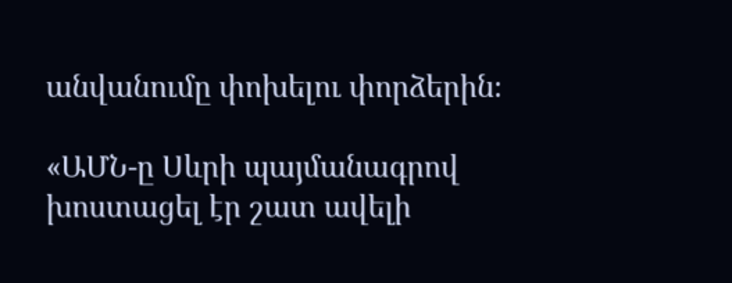անվանումը փոխելու փորձերին։

«ԱՄՆ-ը Սևրի պայմանագրով խոստացել էր շատ ավելի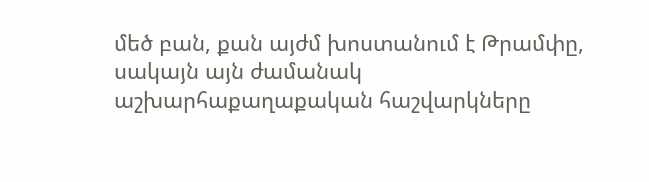մեծ բան, քան այժմ խոստանում է Թրամփը, սակայն այն ժամանակ աշխարհաքաղաքական հաշվարկները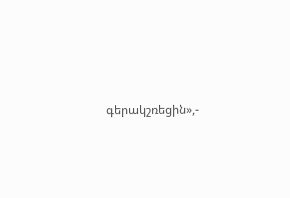գերակշռեցին»,-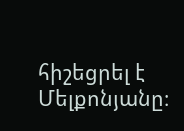հիշեցրել է Մելքոնյանը։